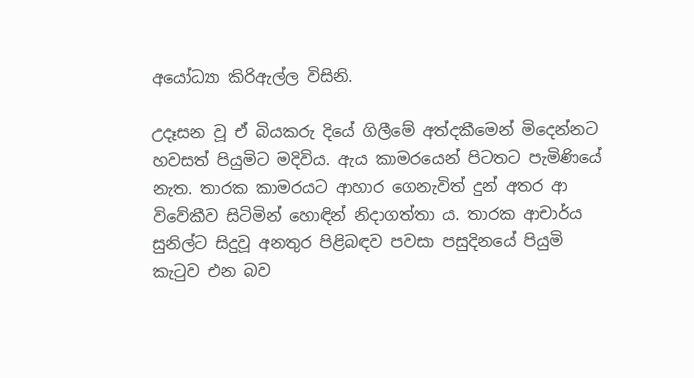අයෝධ්‍යා කිරිඇල්ල විසිනි.

උදෑසන වූ ඒ බියකරු දියේ ගිලීමේ අත්දකීමෙන් මිදෙන්නට හවසත් පියුමිට මදිවිය. ඇය කාමරයෙන් පිටතට පැමිණියේ නැත. තාරක කාමරයට ආහාර ගෙනැවිත් දුන් අතර ආ විවේකීව සිටිමින් හොඳින් නිදාගත්තා ය. තාරක ආචාර්ය සුනිල්ට සිදුවූ අනතුර පිළිබඳව පවසා පසුදිනයේ පියුමි කැටුව එන බව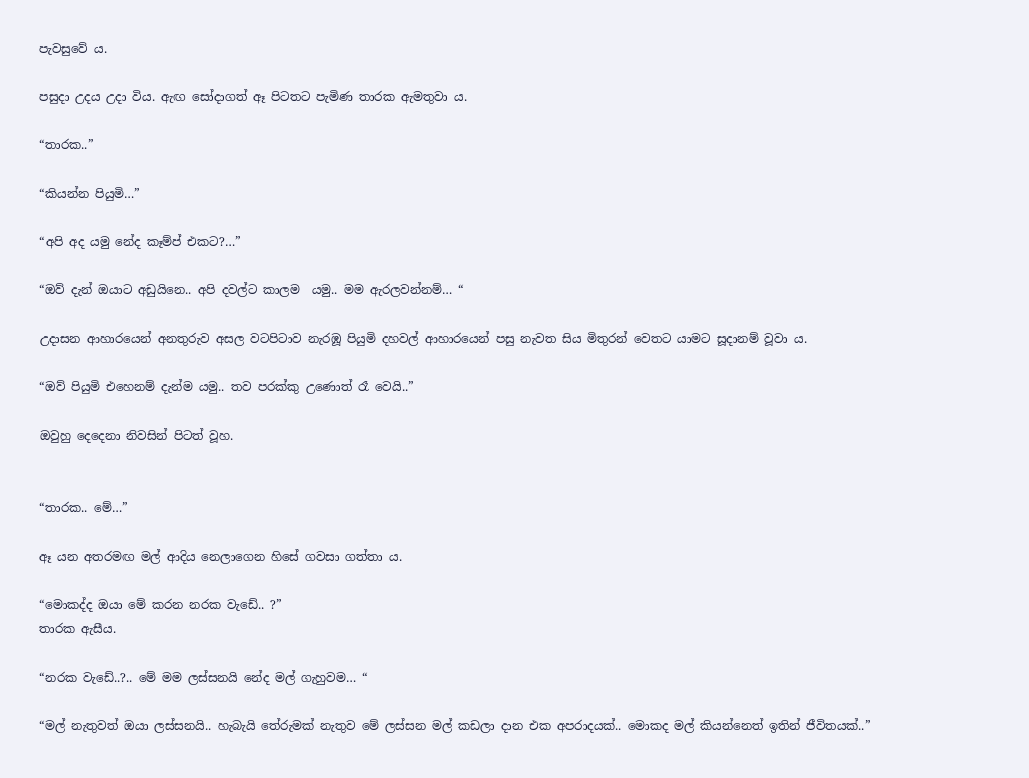පැවසුවේ ය.

පසුදා උදය උදා විය. ඇඟ සෝදාගත් ඈ පිටතට පැමිණ තාරක ඇමතුවා ය.

“තාරක..”

“කියන්න පියුමි…”

“අපි අද යමු නේද කෑම්ප් එකට?…”

“ඔව් දැන් ඔයාට අඩුයිනෙ.. අපි දවල්ට කාලම  යමු.. මම ඇරලවන්නම්… “

උදාසන ආහාරයෙන් අනතුරුව අසල වටපිටාව නැරඹූ පියුමි දහවල් ආහාරයෙන් පසු නැවත සිය මිතුරන් වෙතට යාමට සූදානම් වූවා ය.

“ඔව් පියුමි එහෙනම් දැන්ම යමු.. තව පරක්කු උණොත් රෑ වෙයි..”

ඔවුහු දෙදෙනා නිවසින් පිටත් වූහ.


“තාරක.. මේ…”

ඈ යන අතරමඟ මල් ආදිය නෙලාගෙන හිසේ ගවසා ගත්තා ය.

“මොකද්ද ඔයා මේ කරන නරක වැඩේ.. ?”
තාරක ඇසීය.

“නරක වැඩේ..?.. මේ මම ලස්සනයි නේද මල් ගැහුවම… “

“මල් නැතුවත් ඔයා ලස්සනයි.. හැබැයි තේරුමක් නැතුව මේ ලස්සන මල් කඩලා දාන එක අපරාදයක්.. මොකද මල් කියන්නෙත් ඉතින් ජීවිතයක්..”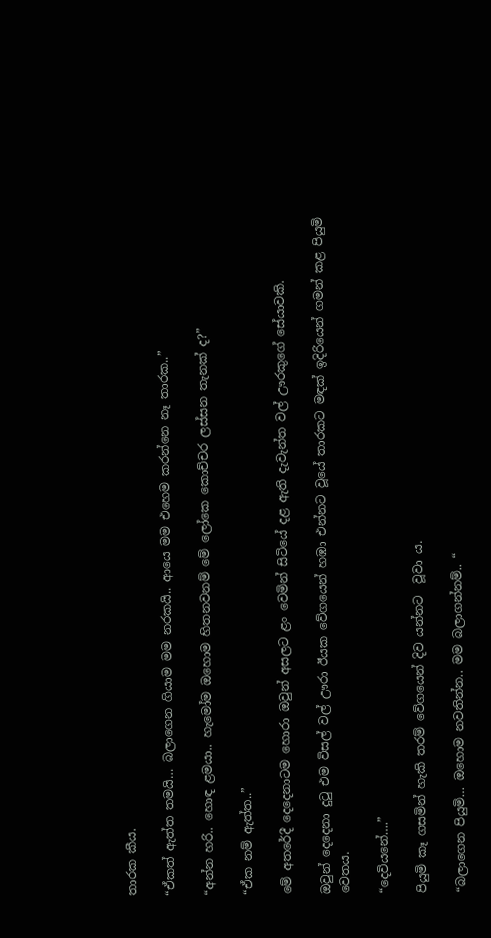තාරක කීය.

“ඒකත් ඇත්ත තමයි… බලාගෙන ගියාම මම නරකයි.. ආයෙ මම එහෙම කරන්නෙ නෑ තාරක..”

“අන්න හරි.. හොඳ ළමයා.. හැමෝම ඔහොම හිතනවනම් මේ ලෝකෙ කොච්චර ලස්සන තැනක් ද?”

“ඒක නම් ඇත්ත..”

මේ අතරේදී දෙදෙනාටම හොරා ඔවුන් අසලට ළං වෙමින් සිටියේ දළ ඇති දැවැන්ත වල් ඌරකුගේ සේයාවකි.

ඔවුන් දෙදෙනා දුටු එම විසල් වල් ඌරා ඊයක වේගයෙන් හඹා එන්නට වූයේ තාරකට මඳක් ඉදිරියෙන් ගමන් කළ පියුමි වෙතය.

“දෙවියනේ….”

පියුමි කෑ ගසමින් හැකි තරම් වේගයෙන් දිව යන්නට  වූවා ය.

“බලාගෙන පියුමි… ඔහොම නවතින්න.. මම බලාගන්නම්.. “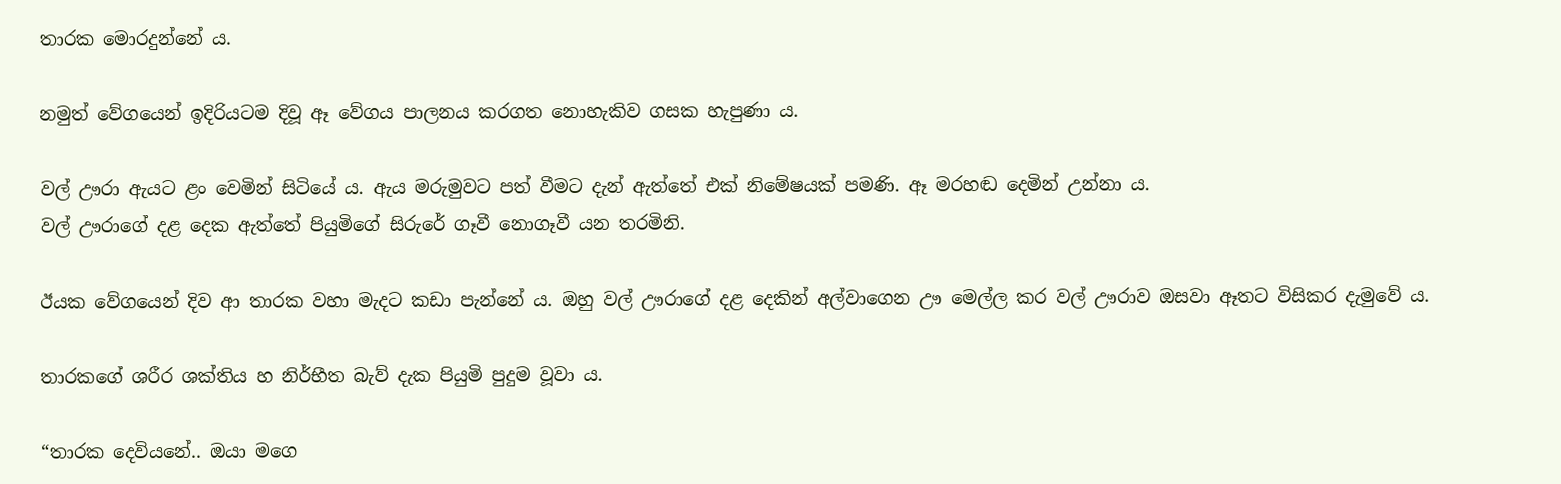තාරක මොරදුන්නේ ය.

නමුත් වේගයෙන් ඉදිරියටම දිවූ ඈ වේගය පාලනය කරගත නොහැකිව ගසක හැපුණා ය.

වල් ඌරා ඇයට ළං වෙමින් සිටියේ ය. ඇය මරුමුවට පත් වීමට දැන් ඇත්තේ එක් නිමේෂයක් පමණි. ඈ මරහඬ දෙමින් උන්නා ය.
වල් ඌරාගේ දළ දෙක ඇත්තේ පියුමිගේ සිරුරේ ගෑවී නොගෑවී යන තරමිනි.

ඊයක වේගයෙන් දිව ආ තාරක වහා මැදට කඩා පැන්නේ ය. ඔහු වල් ඌරාගේ දළ දෙකින් අල්වාගෙන ඌ මෙල්ල කර වල් ඌරාව ඔසවා ඈතට විසිකර දැමුවේ ය.

තාරකගේ ශරීර ශක්තිය හ නිර්භීත බැව් දැක පියුමි පුදුම වූවා ය.

“තාරක දෙවියනේ.. ඔයා මගෙ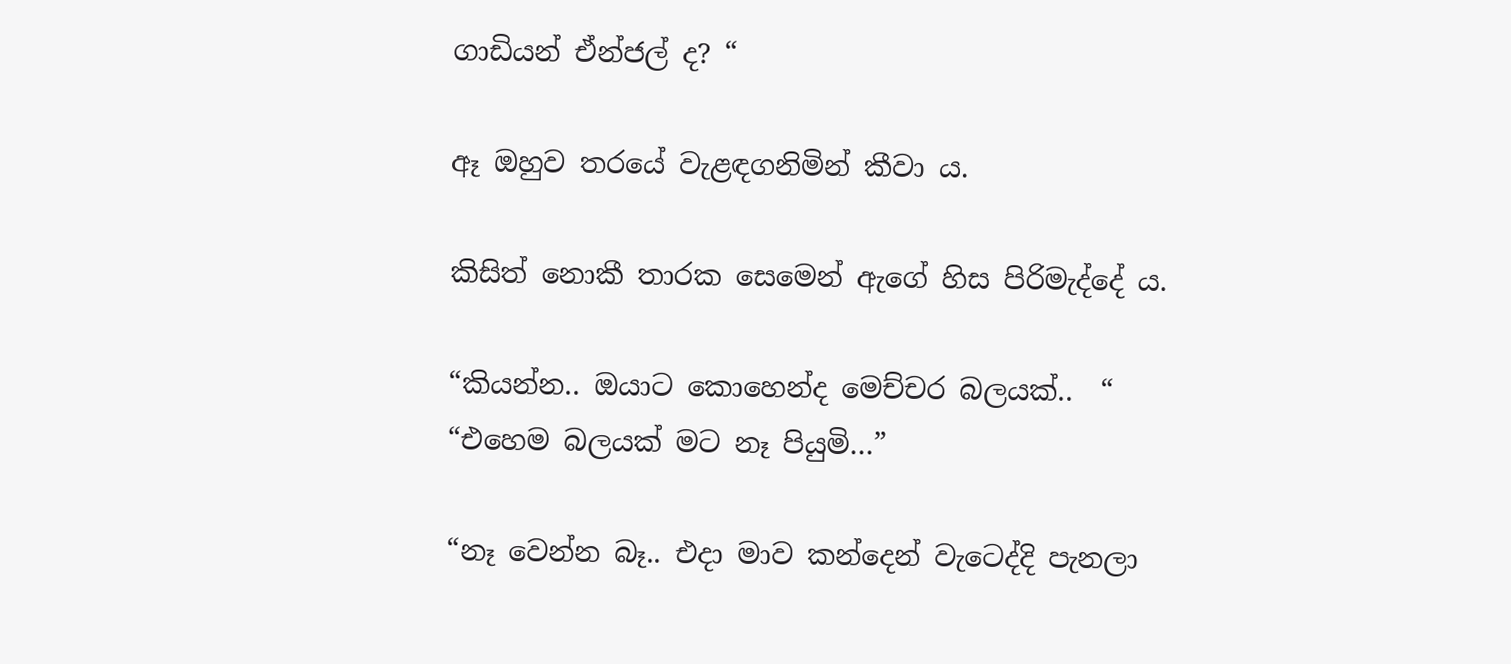ගාඩියන් ඒන්ජල් ද? “

ඈ ඔහුව තරයේ වැළඳගනිමින් කීවා ය.

කිසිත් නොකී තාරක සෙමෙන් ඇගේ හිස පිරිමැද්දේ ය.

“කියන්න.. ඔයාට කොහෙන්ද මෙච්චර බලයක්..  “
“එහෙම බලයක් මට නෑ පියුමි…”

“නෑ වෙන්න බෑ.. එදා මාව කන්දෙන් වැටෙද්දි පැනලා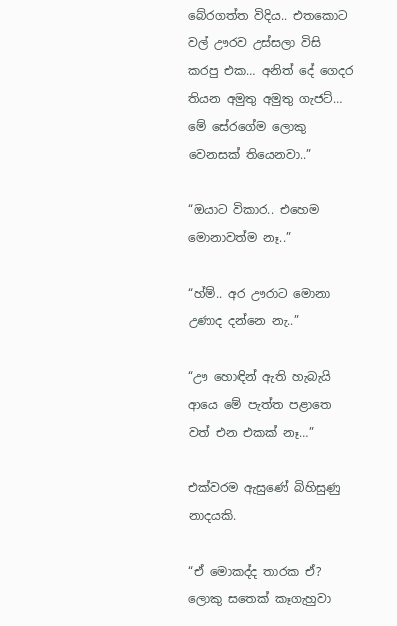බේරගත්ත විදිය.. එතකොට වල් ඌරව උස්සලා විසි කරපු එක… අනිත් දේ ගෙදර තියන අමුතු අමුතු ගැජට්… මේ සේරගේම ලොකු වෙනසක් තියෙනවා..”

“ඔයාට විකාර.. එහෙම මොනාවත්ම නෑ..”

“හ්ම්.. අර ඌරාට මොනා උණාද දන්නෙ නැ..”

“ඌ හොඳින් ඇති හැබැයි ආයෙ මේ පැත්ත පළාතෙ වත් එන එකක් නෑ…”

එක්වරම ඇසුණේ බිහිසුණු නාදයකි.

“ඒ මොකද්ද තාරක ඒ? ලොකු සතෙක් කෑගැහුවා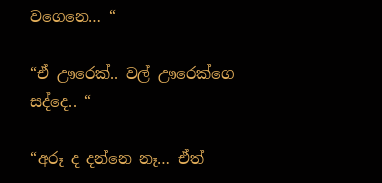වගෙනෙ… “

“ඒ ඌරෙක්.. වල් ඌරෙක්ගෙ සද්දෙ.. “

“අරූ ද දන්නෙ නෑ… ඒත්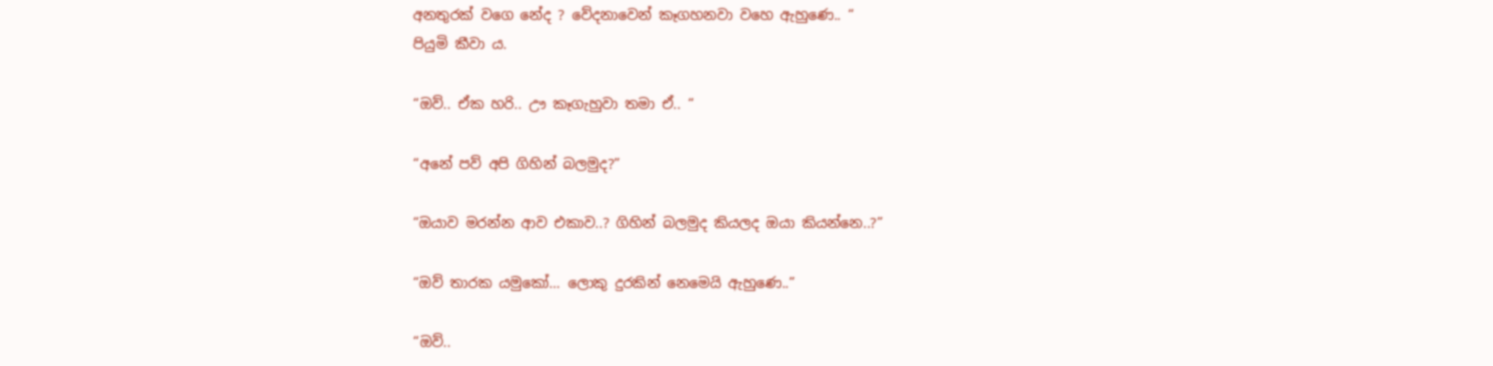අනතුරක් වගෙ නේද ? වේදනාවෙන් කෑගහනවා වහෙ ඇහුණෙ.. “
පියුමි කීවා ය.

“ඔව්.. ඒක හරි.. ඌ කෑගැහුවා තමා ඒ.. “

“අනේ පව් අපි ගිහින් බලමුද?”

“ඔයාව මරන්න ආව එකාව..? ගිහින් බලමුද කියලද ඔයා කියන්නෙ..?”

“ඔව් තාරක යමුකෝ… ලොකු දුරකින් නෙමෙයි ඇහුණෙ..”

“ඔව්..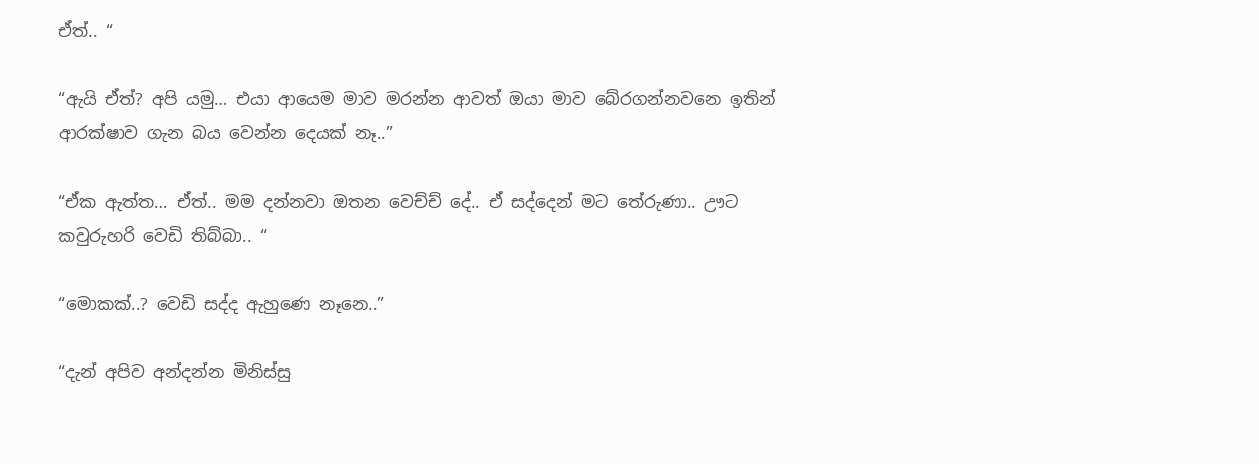ඒත්.. “

“ඇයි ඒත්? අපි යමු… එයා ආයෙම මාව මරන්න ආවත් ඔයා මාව බේරගන්නවනෙ ඉතින් ආරක්ෂාව ගැන බය වෙන්න දෙයක් නෑ..”

“ඒක ඇත්ත… ඒත්.. මම දන්නවා ඔතන වෙච්ච් දේ.. ඒ සද්දෙන් මට තේරුණා.. ඌට කවුරුහරි වෙඩි තිබ්බා.. “

“මොකක්..? වෙඩි සද්ද ඇහුණෙ නෑනෙ..”

“දැන් අපිව අන්දන්න මිනිස්සු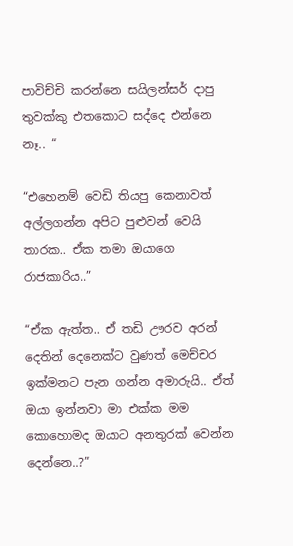පාවිච්චි කරන්නෙ සයිලන්සර් දාපු තුවක්කු එතකොට සද්දෙ එන්නෙ නෑ.. “

“එහෙනම් වෙඩි තියපු කෙනාවත් අල්ලගන්න අපිට පුළුවන් වෙයි තාරක.. ඒක තමා ඔයාගෙ රාජකාරිය..”

“ඒක ඇත්ත.. ඒ තඩි ඌරව අරන් දෙතින් දෙනෙක්ට වුණත් මෙච්චර ඉක්මනට පැන ගන්න අමාරුයි.. ඒත් ඔයා ඉන්නවා මා එක්ක මම කොහොමද ඔයාට අනතුරක් වෙන්න දෙන්නෙ..?”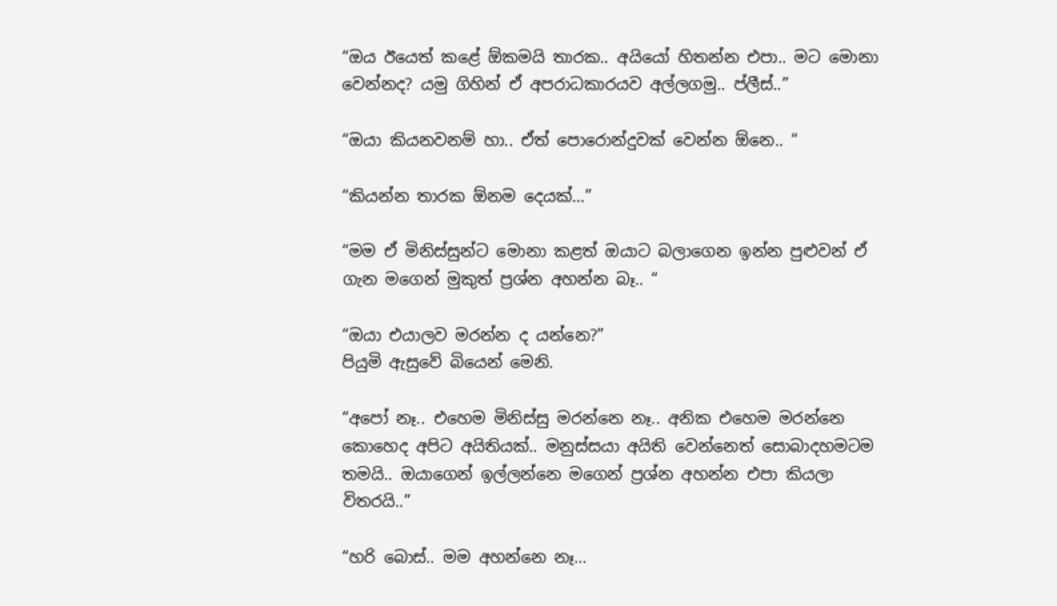“ඔය ඊයෙත් කළේ ඕකමයි තාරක.. අයියෝ හිතන්න එපා.. මට මොනා වෙන්නද? යමු ගිහින් ඒ අපරාධකාරයව අල්ලගමු.. ප්ලීස්..”

“ඔයා කියනවනම් හා.. ඒත් පොරොන්දුවක් වෙන්න ඕනෙ.. “

“කියන්න තාරක ඕනම දෙයක්…”

“මම ඒ මිනිස්සුන්ට මොනා කළත් ඔයාට බලාගෙන ඉන්න පුළුවන් ඒ ගැන මගෙන් මුකුත් ප්‍රශ්න අහන්න බෑ.. “

“ඔයා එයාලව මරන්න ද යන්නෙ?”
පියුමි ඇසුවේ බියෙන් මෙනි.

“අපෝ නෑ.. එහෙම මිනිස්සු මරන්නෙ නෑ.. අනික එහෙම මරන්නෙ කොහෙද අපිට අයිතියක්.. මනුස්සයා අයිති වෙන්නෙත් සොබාදහමටම තමයි.. ඔයාගෙන් ඉල්ලන්නෙ මගෙන් ප්‍රශ්න අහන්න එපා කියලා විතරයි..”

“හරි බොස්.. මම අහන්නෙ නෑ…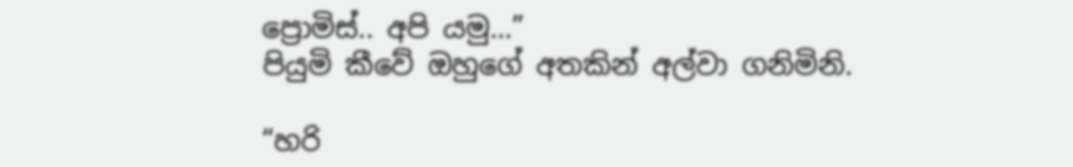ප්‍රොමිස්.. අපි යමු…”
පියුමි කීවේ ඔහුගේ අතකින් අල්වා ගනිමිනි.

“හරි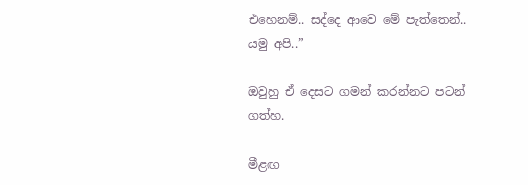එහෙනම්.. සද්දෙ ආවෙ මේ පැත්තෙන්..
යමු අපි..”

ඔවුහු ඒ දෙසට ගමන් කරන්නට පටන් ගත්හ.

මීළඟ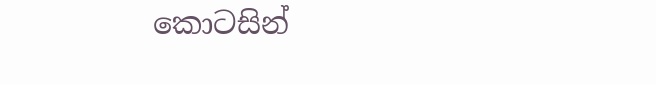කොටසින්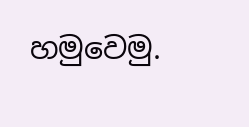හමුවෙමු.